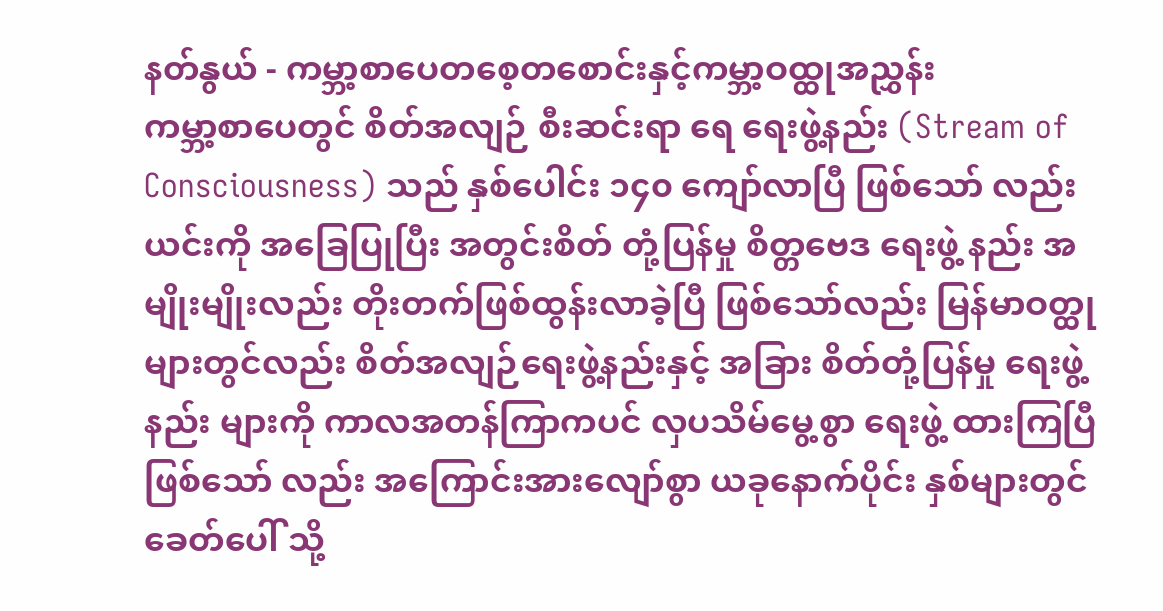နတ်နွယ် - ကမ္ဘာ့စာပေတစေ့တစောင်းနှင့်ကမ္ဘာ့ဝထ္ထုအညွှန်း
ကမ္ဘာ့စာပေတွင် စိတ်အလျဉ် စီးဆင်းရာ ရေ ရေးဖွဲ့နည်း (Stream of Consciousness) သည် နှစ်ပေါင်း ၁၄၀ ကျော်လာပြီ ဖြစ်သော် လည်း ယင်းကို အခြေပြုပြီး အတွင်းစိတ် တုံ့ပြန်မှု စိတ္တဗေဒ ရေးဖွဲ့ နည်း အမျိုးမျိုးလည်း တိုးတက်ဖြစ်ထွန်းလာခဲ့ပြီ ဖြစ်သော်လည်း မြန်မာဝတ္ထု များတွင်လည်း စိတ်အလျဉ်ရေးဖွဲ့နည်းနှင့် အခြား စိတ်တုံ့ပြန်မှု ရေးဖွဲ့ နည်း များကို ကာလအတန်ကြာကပင် လှပသိမ်မွေ့စွာ ရေးဖွဲ့ ထားကြပြီ ဖြစ်သော် လည်း အကြောင်းအားလျော်စွာ ယခုနောက်ပိုင်း နှစ်များတွင် ခေတ်ပေါ် သို့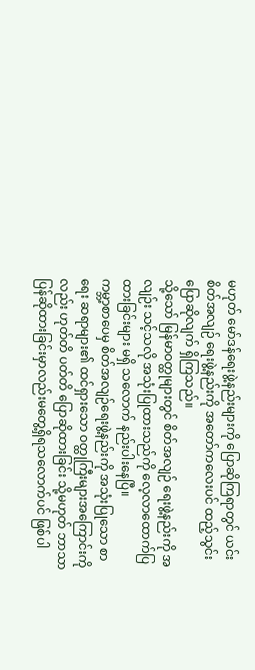မဟုတ် မော်ဒန်ရေးဖွဲ့နည်းများကို ပြောဆိုကြရာတွင် ယင်း စိတ်အလျဉ် ရေးဖွဲ့နည်းကို အတော်ကလေးပင် ထည့်သွင်းပြောဆိုလျက် ရှိကြသည်။
သို့သော် မြန်မာဝတ္ထုများတွင် စိတ်အလျဉ် ရေးဖွဲ့နည်းကို အလျဉ်း သင့်သလို အသုံးပြုထားသည်ကို လေ့လာထောက်ပြထားခြင်းများ မရှိ သလောက် နည်းပါးနေပြီ။
ကမ္ဘာ့စာပေမှ စိတ်အလျဉ်ရေးဖွဲ့နည်းကို အသုံးပြုသော စာရေး ဆရာများ၏ ထင်ရှားသော ဝတ္ထုကြီးများအကြောင်းကိုလည်း ဟုတ်တိ ပတ်တိ ပြောဆိုထားခြင်း သို့မဟုတ် ဘာသာပြန်ဆိုထားခြင်းမှာလည်းမတွေ့ရှိရသလောက်ပင် ဖြစ်ပါ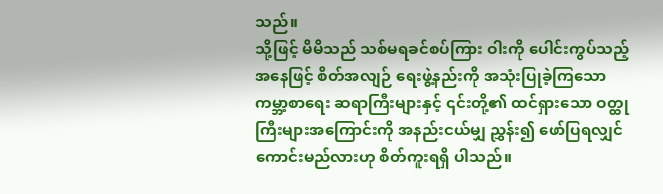သည်။
သို့ဖြင့် မိမိသည် သစ်မရခင်စပ်ကြား ဝါးကို ပေါင်းကွပ်သည့် အနေဖြင့် စိတ်အလျဉ် ရေးဖွဲ့နည်းကို အသုံးပြုခဲ့ကြသော ကမ္ဘာ့စာရေး ဆရာကြီးများနှင့် ၎င်းတို့၏ ထင်ရှားသော ဝတ္ထုကြီးများအကြောင်းကို အနည်းငယ်မျှ ညွှန်း၍ ဖော်ပြရလျှင် ကောင်းမည်လားဟု စိတ်ကူးရရှိ ပါသည်။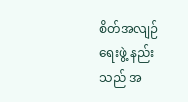စိတ်အလျဉ် ရေးဖွဲ့ နည်းသည် အ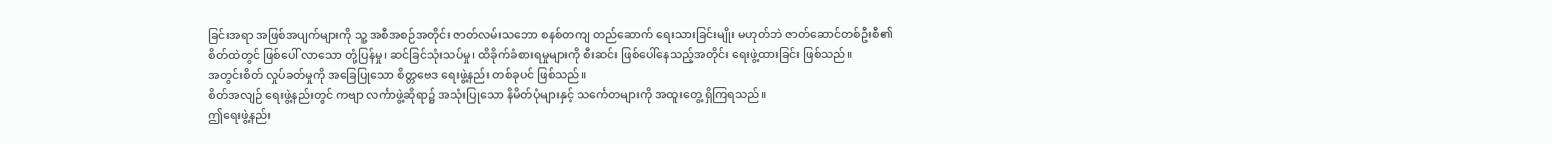ခြင်းအရာ အဖြစ်အပျက်များကို သူ့ အစီအစဉ်အတိုင်း ဇာတ်လမ်းသဘော စနစ်တကျ တည်ဆောက် ရေးသားခြင်းမျိုး မဟုတ်ဘဲ ဇာတ်ဆောင်တစ်ဦးစီ၏ စိတ်ထဲတွင် ဖြစ်ပေါ် လာသော တုံ့ပြန်မှု၊ ဆင်ခြင်သုံးသပ်မှု၊ ထိခိုက်ခံစားရမှုများကို စီးဆင်း ဖြစ်ပေါ်နေသည့်အတိုင်း ရေးဖွဲ့ထားခြင်း ဖြစ်သည်။
အတွင်းစိတ် လှုပ်ခတ်မှုကို အခြေပြုသော စိတ္တဗေဒ ရေးဖွဲ့နည်း တစ်ခုပင် ဖြစ်သည်။
စိတ်အလျဉ် ရေးဖွဲ့နည်းတွင် ကဗျာ လင်္ကာဖွဲ့ဆိုရာ၌ အသုံးပြုသော နိမိတ်ပုံများနှင့် သင်္ကေတများကို အထူးတွေ့ ရှိကြရသည်။
ဤရေးဖွဲ့နည်း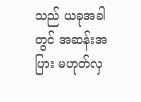သည် ယခုအခါတွင် အဆန်းအပြား မဟုတ်လှ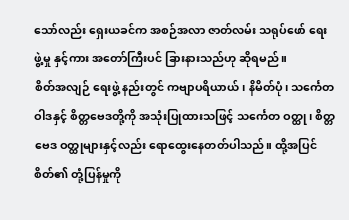သော်လည်း ရှေးယခင်က အစဉ်အလာ ဇာတ်လမ်း သရုပ်ဖော် ရေးဖွဲ့မှု နှင့်ကား အတော်ကြီးပင် ခြားနားသည်ဟု ဆိုရမည်။
စိတ်အလျဉ် ရေးဖွဲ့ နည်းတွင် ကဗျာပရိယာယ်၊ နိမိတ်ပုံ၊ သင်္ကေတ ဝါဒနှင့် စိတ္တဗေဒတို့ကို အသုံးပြုထားသဖြင့် သင်္ကေတ ဝတ္ထု၊ စိတ္တဗေဒ ဝတ္ထုများနှင့်လည်း ရောထွေးနေတတ်ပါသည်။ ထို့အပြင် စိတ်၏ တုံ့ပြန်မှုကို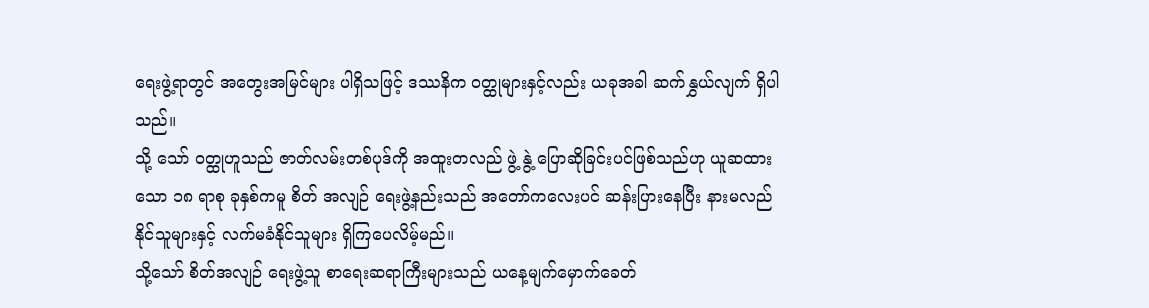ရေးဖွဲ့ရာတွင် အတွေးအမြင်များ ပါရှိသဖြင့် ဒဿနိက ဝတ္ထုများနှင့်လည်း ယခုအခါ ဆက်နွှယ်လျက် ရှိပါသည်။
သို့ သော် ဝတ္ထုဟူသည် ဇာတ်လမ်းတစ်ပုဒ်ကို အထူးတလည် ဖွဲ့ နွဲ့ ပြောဆိုခြင်းပင်ဖြစ်သည်ဟု ယူဆထားသော ၁၈ ရာစု ခုနှစ်ကမူ စိတ် အလျဉ် ရေးဖွဲ့နည်းသည် အတော်ကလေးပင် ဆန်းပြားနေပြီး နားမလည် နိုင်သူများနှင့် လက်မခံနိုင်သူများ ရှိကြပေလိမ့်မည်။
သို့သော် စိတ်အလျဉ် ရေးဖွဲ့သူ စာရေးဆရာကြီးများသည် ယနေ့မျက်မှောက်ခေတ်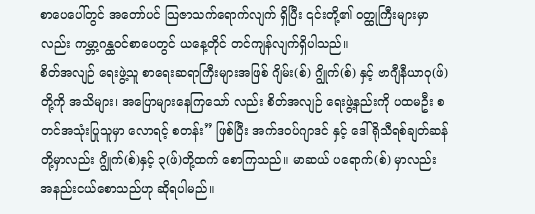စာပေပေါ်တွင် အတော်ပင် သြဇာသက်ရောက်လျက် ရှိပြီး ၎င်းတို့၏ ဝတ္ထုကြီးများမှာလည်း ကမ္ဘာ့ဂန္ထဝင်စာပေတွင် ယနေ့တိုင် တင်ကျန်လျက်ရှိပါသည်။
စိတ်အလျဉ် ရေးဖွဲ့သူ စာရေးဆရာကြီးများအဖြစ် ဂျိမ်း(စ်) ဂျွိုက်(စ်) နှင့် ဗာဂျီနီယာဝု(ဖ်)တို့ကို အသိများ၊ အပြောများနေကြသော် လည်း စိတ်အလျဉ် ရေးဖွဲ့နည်းကို ပထမဦး စတင်အသုံးပြုသူမှာ လောရင့် စတန်း” ဖြစ်ပြီး အက်ဒဝပ်ဂျာဒင် နှင့် ဒေါ်ရိုသီရစ်ချတ်ဆန် တို့မှာလည်း ဂျွိုက်(စ်)နှင့် ၃(ဖ်)တို့ထက် စောကြသည်။ မာဆယ် ပရောက်(စ်) မှာလည်း အနည်းငယ်စောသည်ဟု ဆိုရပါမည်။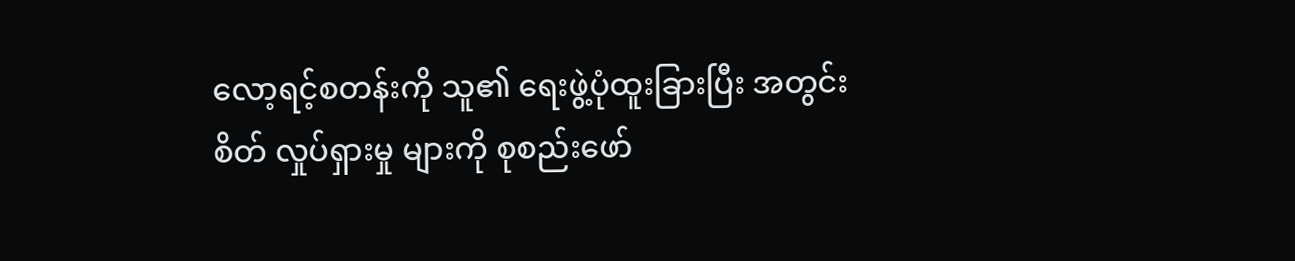လော့ရင့်စတန်းကို သူ၏ ရေးဖွဲ့ပုံထူးခြားပြီး အတွင်းစိတ် လှုပ်ရှားမှု များကို စုစည်းဖော်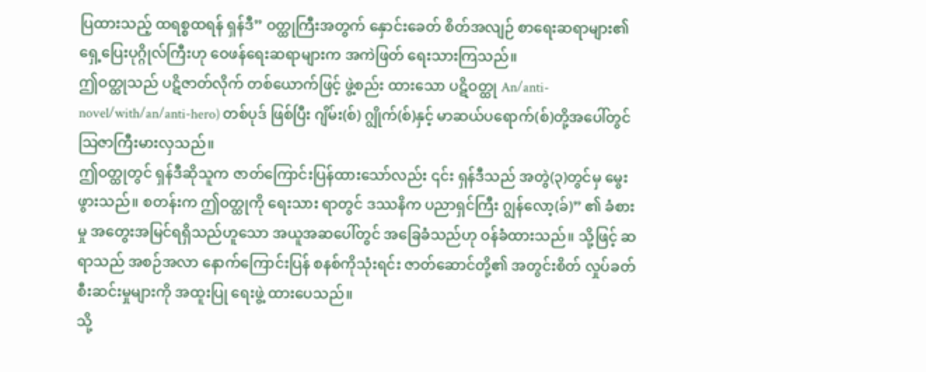ပြထားသည့် ထရစ္စထရန် ရှန်ဒီ” ဝတ္ထုကြီးအတွက် နှောင်းခေတ် စိတ်အလျဉ် စာရေးဆရာများ၏ ရှေ့ပြေးပုဂ္ဂိုလ်ကြီးဟု ဝေဖန်ရေးဆရာများက အကဲဖြတ် ရေးသားကြသည်။
ဤဝတ္ထုသည် ပဋိဇာတ်လိုက် တစ်ယောက်ဖြင့် ဖွဲ့စည်း ထားသော ပဋိဝတ္ထု An/anti-novel/with/an/anti-hero) တစ်ပုဒ် ဖြစ်ပြီး ဂျိမ်း(စ်) ဂျွိုက်(စ်)နှင့် မာဆယ်ပရောက်(စ်)တို့အပေါ်တွင် သြဇာကြီးမားလှသည်။
ဤဝတ္ထုတွင် ရှန်ဒီဆိုသူက ဇာတ်ကြောင်းပြန်ထားသော်လည်း ၎င်း ရှန်ဒီသည် အတွဲ(၃)တွင်မှ မွေးဖွားသည်။ စတန်းက ဤဝတ္ထုကို ရေးသား ရာတွင် ဒဿနိက ပညာရှင်ကြီး ဂျွန်လော့(ခ်)” ၏ ခံစားမှု အတွေးအမြင်ရရှိသည်ဟူသော အယူအဆပေါ်တွင် အခြေခံသည်ဟု ဝန်ခံထားသည်။ သို့ဖြင့် ဆရာသည် အစဉ်အလာ နောက်ကြောင်းပြန် စနစ်ကိုသုံးရင်း ဇာတ်ဆောင်တို့၏ အတွင်းစိတ် လှုပ်ခတ်စီးဆင်းမှုများကို အထူးပြု ရေးဖွဲ့ ထားပေသည်။
သို့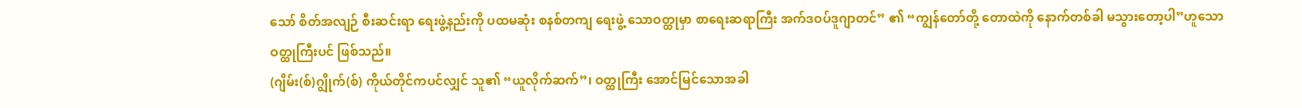သော် စိတ်အလျဉ် စီးဆင်းရာ ရေးဖွဲ့နည်းကို ပထမဆုံး စနစ်တကျ ရေးဖွဲ့ သောဝတ္ထုမှာ စာရေးဆရာကြီး အက်ဒဝပ်ဒူဂျာတင်” ၏ “ကျွန်တော်တို့ တောထဲကို နောက်တစ်ခါ မသွားတော့ပါ”ဟူသော ဝတ္ထုကြီးပင် ဖြစ်သည်။
(ဂျိမ်း(စ်)ဂျွိုက်(စ်) ကိုယ်တိုင်ကပင်လျှင် သူ၏ “ယူလိုက်ဆက်”၊ ဝတ္ထုကြီး အောင်မြင်သောအခါ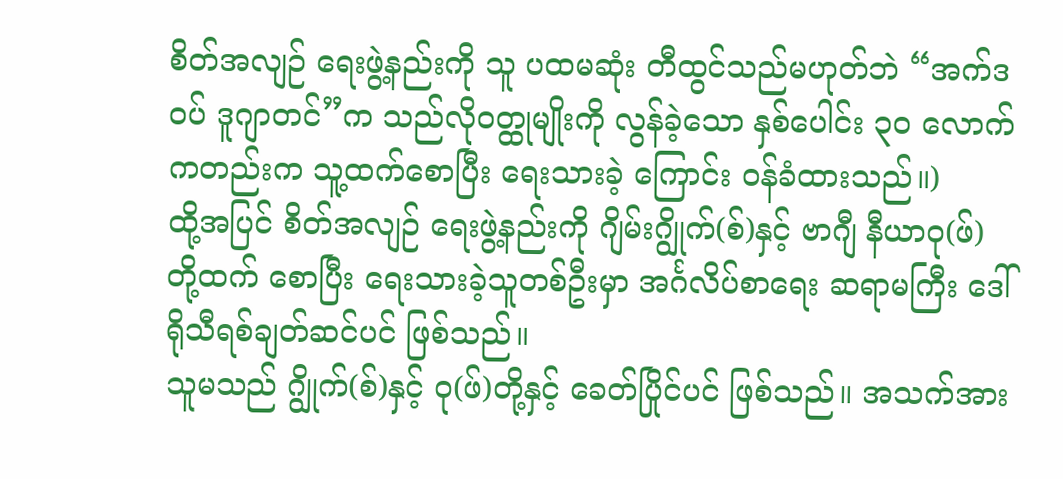စိတ်အလျဉ် ရေးဖွဲ့နည်းကို သူ ပထမဆုံး တီထွင်သည်မဟုတ်ဘဲ “အက်ဒဝပ် ဒူဂျာတင်”က သည်လိုဝတ္ထုမျိုးကို လွန်ခဲ့သော နှစ်ပေါင်း ၃၀ လောက်ကတည်းက သူ့ထက်စောပြီး ရေးသားခဲ့ ကြောင်း ဝန်ခံထားသည်။)
ထို့အပြင် စိတ်အလျဉ် ရေးဖွဲ့နည်းကို ဂျိမ်းဂျွိုက်(စ်)နှင့် ဗာဂျီ နီယာဝု(ဖ်) တို့ထက် စောပြီး ရေးသားခဲ့သူတစ်ဦးမှာ အင်္ဂလိပ်စာရေး ဆရာမကြီး ဒေါ်ရိုသီရစ်ချတ်ဆင်ပင် ဖြစ်သည်။
သူမသည် ဂျွိုက်(စ်)နှင့် ဝု(ဖ်)တို့နှင့် ခေတ်ပြိုင်ပင် ဖြစ်သည်။ အသက်အား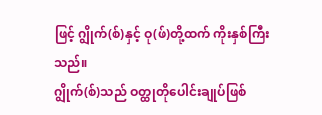ဖြင့် ဂျွိုက်(စ်)နှင့် ဝု(ဖ်)တို့ထက် ကိုးနှစ်ကြီးသည်။
ဂျွိုက်(စ်)သည် ဝတ္ထုတိုပေါင်းချုပ်ဖြစ်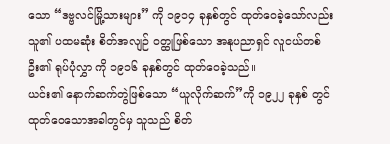သော “ဒဗ္ဗလင်မြို့သားများ” ကို ၁၉၁၄ ခုနှစ်တွင် ထုတ်ဝေခဲ့သော်လည်း သူ၏ ပထမဆုံး စိတ်အလျဉ် ဝတ္ထုဖြစ်သော အနုပညာရှင် လူငယ်တစ်ဦး၏ ရုပ်ပုံလွှာ ကို ၁၉၁၆ ခုနှစ်တွင် ထုတ်ဝေခဲ့သည်။
ယင်း၏ နောက်ဆက်တွဲဖြစ်သော “ယူလိုက်ဆက်”ကို ၁၉၂၂ ခုနှစ် တွင် ထုတ်ဝေသောအခါတွင်မှ သူသည် စိတ်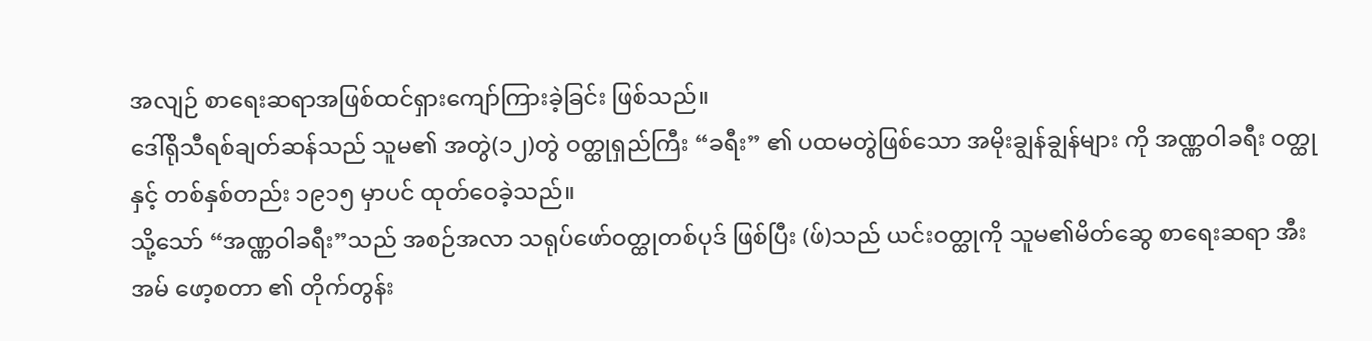အလျဉ် စာရေးဆရာအဖြစ်ထင်ရှားကျော်ကြားခဲ့ခြင်း ဖြစ်သည်။
ဒေါ်ရိုသီရစ်ချတ်ဆန်သည် သူမ၏ အတွဲ(၁၂)တွဲ ဝတ္ထုရှည်ကြီး “ခရီး” ၏ ပထမတွဲဖြစ်သော အမိုးချွန်ချွန်များ ကို အဏ္ဏဝါခရီး ဝတ္ထုနှင့် တစ်နှစ်တည်း ၁၉၁၅ မှာပင် ထုတ်ဝေခဲ့သည်။
သို့သော် “အဏ္ဏဝါခရီး”သည် အစဉ်အလာ သရုပ်ဖော်ဝတ္ထုတစ်ပုဒ် ဖြစ်ပြီး (ဖ်)သည် ယင်းဝတ္ထုကို သူမ၏မိတ်ဆွေ စာရေးဆရာ အီးအမ် ဖော့စတာ ၏ တိုက်တွန်း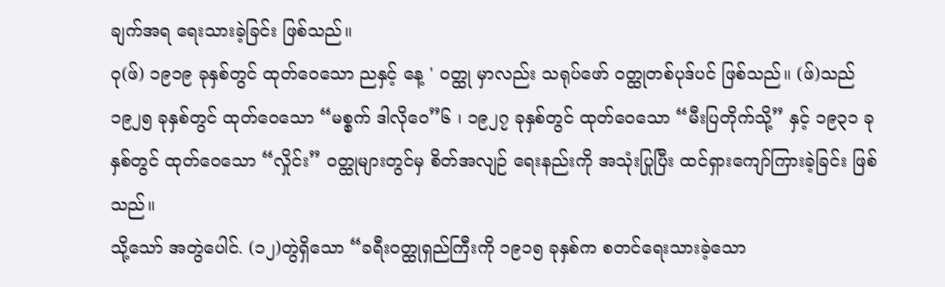ချက်အရ ရေးသားခဲ့ခြင်း ဖြစ်သည်။
ဝု(ဖ်) ၁၉၁၉ ခုနှစ်တွင် ထုတ်ဝေသော ညနှင့် နေ့ ' ဝတ္ထု မှာလည်း သရုပ်ဖော် ဝတ္ထုတစ်ပုဒ်ပင် ဖြစ်သည်။ (ဖ်)သည် ၁၉၂၅ ခုနှစ်တွင် ထုတ်ဝေသော “မစ္စက် ဒါလိုဝေ”၆ ၊ ၁၉၂၇ ခုနှစ်တွင် ထုတ်ဝေသော “မီးပြတိုက်သို့” နှင့် ၁၉၃၁ ခုနှစ်တွင် ထုတ်ဝေသော “လှိုင်း” ဝတ္ထုများတွင်မှ စိတ်အလျဉ် ရေးနည်းကို အသုံးပြုပြီး ထင်ရှားကျော်ကြားခဲ့ခြင်း ဖြစ်သည်။
သို့သော် အတွဲပေါင်. (၁၂)တွဲရှိသော “ခရီးဝတ္ထုရှည်ကြီးကို ၁၉၁၅ ခုနှစ်က စတင်ရေးသားခဲ့သော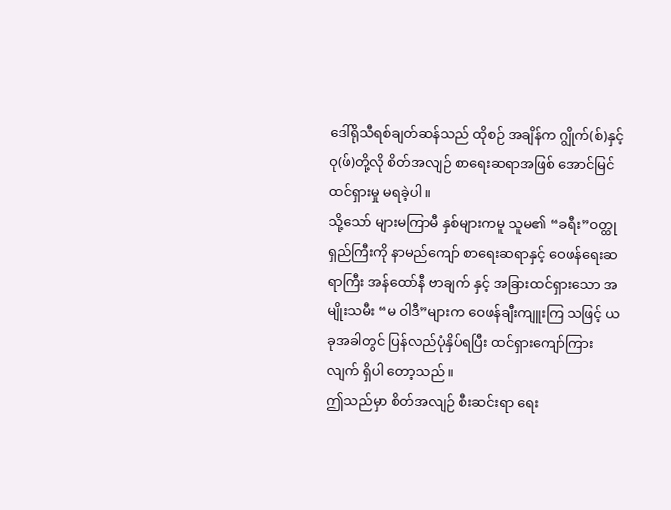ဒေါ်ရိုသီရစ်ချတ်ဆန်သည် ထိုစဉ် အချိန်က ဂျွိုက်(စ်)နှင့် ဝု(ဖ်)တို့လို စိတ်အလျဉ် စာရေးဆရာအဖြစ် အောင်မြင် ထင်ရှားမှု မရခဲ့ပါ။
သို့သော် များမကြာမီ နှစ်များကမူ သူမ၏ “ခရီး”ဝတ္ထုရှည်ကြီးကို နာမည်ကျော် စာရေးဆရာနှင့် ဝေဖန်ရေးဆရာကြီး အန်ထော်နီ ဗာချက် နှင့် အခြားထင်ရှားသော အမျိုးသမီး “မ ဝါဒီ”များက ဝေဖန်ချီးကျူးကြ သဖြင့် ယခုအခါတွင် ပြန်လည်ပုံနှိပ်ရပြီး ထင်ရှားကျော်ကြားလျက် ရှိပါ တော့သည်။
ဤသည်မှာ စိတ်အလျဉ် စီးဆင်းရာ ရေး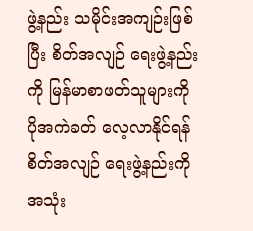ဖွဲ့နည်း သမိုင်းအကျဉ်းဖြစ်ပြီး စိတ်အလျဉ် ရေးဖွဲ့နည်းကို မြန်မာစာဖတ်သူများကို ပိုအကဲခတ် လေ့လာနိုင်ရန် စိတ်အလျဉ် ရေးဖွဲ့နည်းကို အသုံး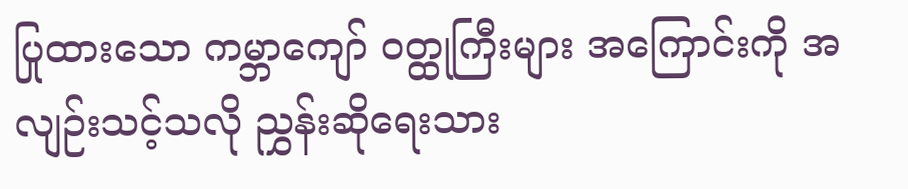ပြုထားသော ကမ္ဘာကျော် ဝတ္ထုကြီးများ အကြောင်းကို အလျဉ်းသင့်သလို ညွှန်းဆိုရေးသား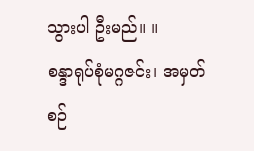သွားပါ ဦးမည်။ ။
စန္ဒာရုပ်စုံမဂ္ဂဇင်း၊ အမှတ်စဉ်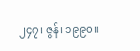၂၄၇၊ ဇွန်၊ ၁၉၉၀။